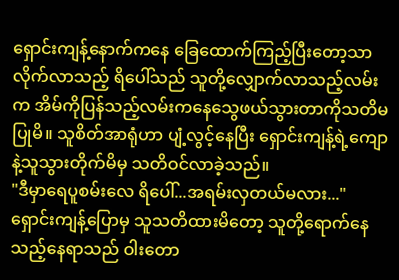ရှောင်းကျန့်နောက်ကနေ ခြေထောက်ကြည့်ပြီးတော့သာလိုက်လာသည့် ရိပေါ်သည် သူတို့လျှောက်လာသည့်လမ်းက အိမ်ကိုပြန်သည့်လမ်းကနေသွေဖယ်သွားတာကိုသတိမပြုမိ။ သူစိတ်အာရုံဟာ ပျံ့လွင့်နေပြီး ရှောင်းကျန့်ရဲ့ကျောနဲ့သူသွားတိုက်မိမှ သတိဝင်လာခဲ့သည်။
"ဒီမှာရေပူစမ်းလေ ရိပေါ်...အရမ်းလှတယ်မလား..."
ရှောင်းကျန့်ပြောမှ သူသတိထားမိတော့ သူတို့ရောက်နေသည့်နေရာသည် ဝါးတော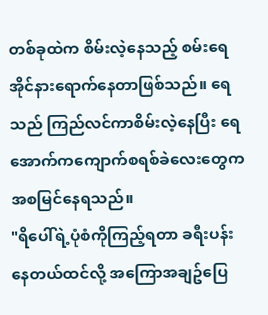တစ်ခုထဲက စိမ်းလဲ့နေသည့် စမ်းရေအိုင်နားရောက်နေတာဖြစ်သည်။ ရေသည် ကြည်လင်ကာစိမ်းလဲ့နေပြီး ရေအောက်ကကျောက်စရစ်ခဲလေးတွေကအစမြင်နေရသည်။
"ရိပေါ်ရဲ့ပုံစံကိုကြည့်ရတာ ခရီးပန်းနေတယ်ထင်လို့ အကြောအချဥ်ပြေ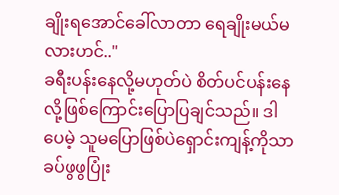ချိုးရအောင်ခေါ်လာတာ ရေချိုးမယ်မလားဟင်.."
ခရီးပန်းနေလို့မဟုတ်ပဲ စိတ်ပင်ပန်းနေလို့ဖြစ်ကြောင်းပြောပြချင်သည်။ ဒါပေမဲ့ သူမပြောဖြစ်ပဲရှောင်းကျန့်ကိုသာ ခပ်ဖွဖွပြုံး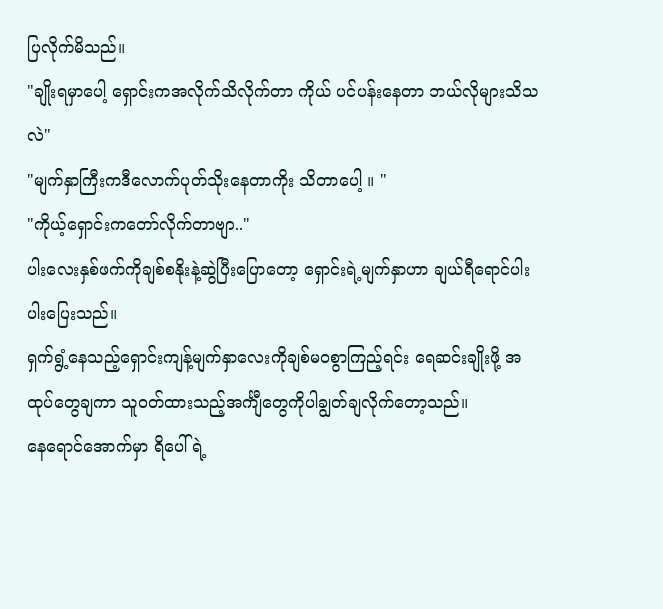ပြလိုက်မိသည်။
"ချိုးရမှာပေါ့ ရှောင်းကအလိုက်သိလိုက်တာ ကိုယ် ပင်ပန်းနေတာ ဘယ်လိုများသိသလဲ"
"မျက်နှာကြီးကဒီလောက်ပုတ်သိုးနေတာကိုး သိတာပေါ့ ။ "
"ကိုယ့်ရှောင်းကတော်လိုက်တာဗျာ.."
ပါးလေးနှစ်ဖက်ကိုချစ်စနိုးနဲ့ဆွဲပြီးပြောတော့ ရှောင်းရဲ့မျက်နှာဟာ ချယ်ရီရောင်ပါးပါးပြေးသည်။
ရှက်ရွံ့နေသည့်ရှောင်းကျန့်မျက်နှာလေးကိုချစ်မဝစွာကြည့်ရင်း ရေဆင်းချိုးဖို့ အထုပ်တွေချကာ သူဝတ်ထားသည့်အင်္ကျီတွေကိုပါချွတ်ချလိုက်တော့သည်။
နေရောင်အောက်မှာ ရိပေါ်ရဲ့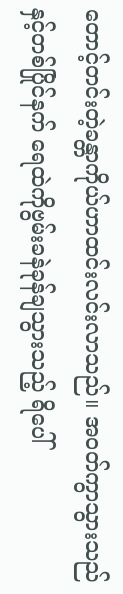တောင့်တင်းတဲ့ခန္တာကိုယ်ဟာထင်းလင်းလာသည်။ အဝတ်ကွာသွားသည်နှင့်တစ်ပြိုင်နက် ရေထဲကိုဗွမ်းခနဲခုန်ချသွားသည့် ရိပေါ်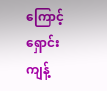ကြောင့်ရှောင်းကျန့်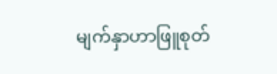မျက်နှာဟာဖြူစုတ်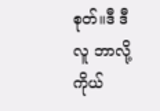စုတ်။ဒီ ဒီလူ ဘာလို့ကိုယ်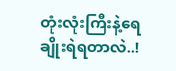တုံးလုံးကြီးနဲ့ရေချိုးရဲရတာလဲ..!